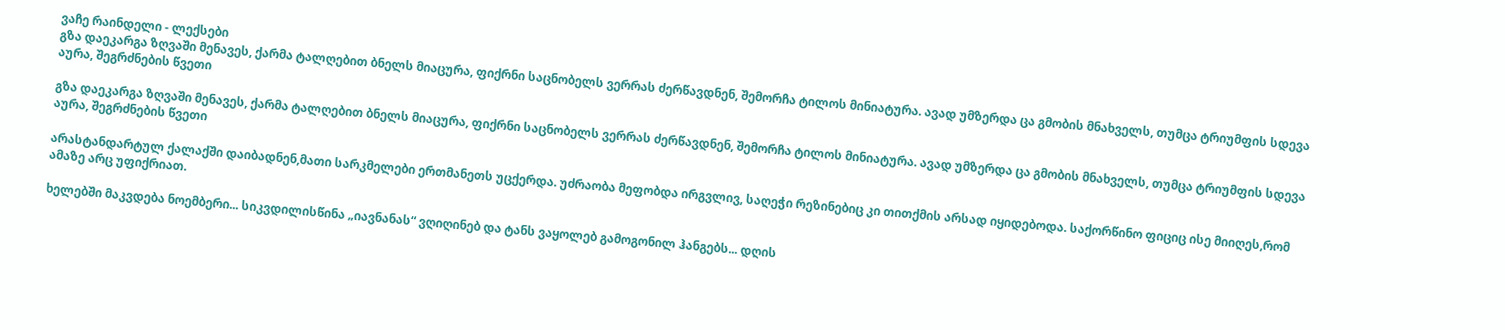ვაჩე რაინდელი - ლექსები
გზა დაეკარგა ზღვაში მენავეს, ქარმა ტალღებით ბნელს მიაცურა, ფიქრნი საცნობელს ვერრას ძერწავდნენ, შემორჩა ტილოს მინიატურა. ავად უმზერდა ცა გმობის მნახველს, თუმცა ტრიუმფის სდევა აურა, შეგრძნების წვეთი

გზა დაეკარგა ზღვაში მენავეს, ქარმა ტალღებით ბნელს მიაცურა, ფიქრნი საცნობელს ვერრას ძერწავდნენ, შემორჩა ტილოს მინიატურა. ავად უმზერდა ცა გმობის მნახველს, თუმცა ტრიუმფის სდევა აურა, შეგრძნების წვეთი

არასტანდარტულ ქალაქში დაიბადნენ,მათი სარკმელები ერთმანეთს უცქერდა. უძრაობა მეფობდა ირგვლივ, საღეჭი რეზინებიც კი თითქმის არსად იყიდებოდა. საქორწინო ფიციც ისე მიიღეს,რომ ამაზე არც უფიქრიათ.

ხელებში მაკვდება ნოემბერი... სიკვდილისწინა „იავნანას“ ვღიღინებ და ტანს ვაყოლებ გამოგონილ ჰანგებს... დღის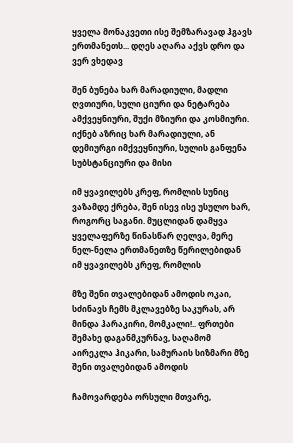ყველა მონაკვეთი ისე შემზარავად ჰგავს ერთმანეთს... დღეს აღარა აქვს დრო და ვერ ვხედავ

შენ ბუნება ხარ მარადიული, მადლი ღვთიური, სული ციური და ნეტარება ამქვეყნიური, შუქი მზიური და კოსმიური. იქნებ აზრიც ხარ მარადიული, ან დემიურგი იმქვეყნიური, სულის განფენა სუბსტანციური და მისი

იმ ყვავილებს კრეფ, რომლის სუნიც ვაზამდე ქრება, შენ ისევ ისე უსულო ხარ, როგორც საგანი. მუცლიდან დამყვა ყველაფერზე წინასწარ ღელვა, მერე ნელ-ნელა ერთმანეთზე წერილებიდან იმ ყვავილებს კრეფ, რომლის

მზე შენი თვალებიდან ამოდის ოკაი, სძინავს ჩემს მკლავებზე საკურას, არ მინდა ჰარაკირი, მომკალი!.. ფრთები შემახე დაგანმკურნავ, საღამომ აირეკლა ჰიკარი, სამურაის სიზმარი მზე შენი თვალებიდან ამოდის

ჩამოვარდება ორსული მთვარე,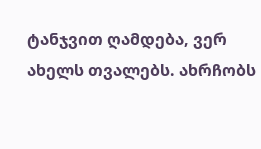ტანჯვით ღამდება, ვერ ახელს თვალებს. ახრჩობს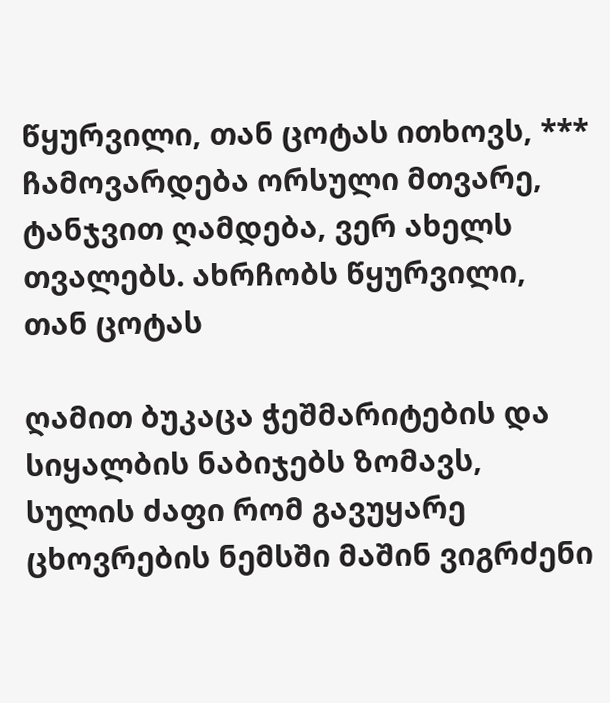წყურვილი, თან ცოტას ითხოვს, *** ჩამოვარდება ორსული მთვარე, ტანჯვით ღამდება, ვერ ახელს თვალებს. ახრჩობს წყურვილი, თან ცოტას

ღამით ბუკაცა ჭეშმარიტების და სიყალბის ნაბიჯებს ზომავს, სულის ძაფი რომ გავუყარე ცხოვრების ნემსში მაშინ ვიგრძენი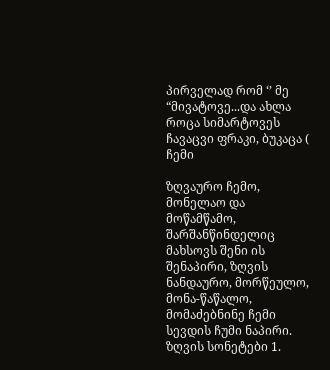პირველად რომ ‘’ მე “მივატოვე...და ახლა როცა სიმარტოვეს ჩავაცვი ფრაკი, ბუკაცა ( ჩემი

ზღვაურო ჩემო, მონელაო და მოწამწამო, შარშანწინდელიც მახსოვს შენი ის შენაპირი, ზღვის ნანდაურო, მორწეულო, მონა-წაწალო, მომაძებნინე ჩემი სევდის ჩუმი ნაპირი. ზღვის სონეტები 1.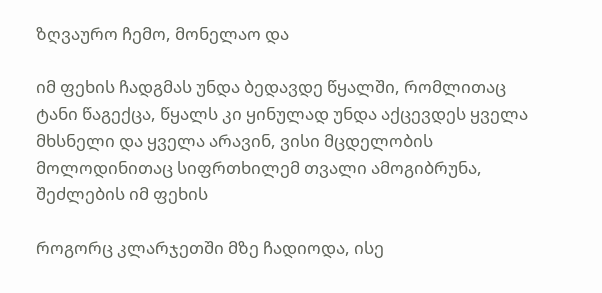ზღვაურო ჩემო, მონელაო და

იმ ფეხის ჩადგმას უნდა ბედავდე წყალში, რომლითაც ტანი წაგექცა, წყალს კი ყინულად უნდა აქცევდეს ყველა მხსნელი და ყველა არავინ, ვისი მცდელობის მოლოდინითაც სიფრთხილემ თვალი ამოგიბრუნა, შეძლების იმ ფეხის

როგორც კლარჯეთში მზე ჩადიოდა, ისე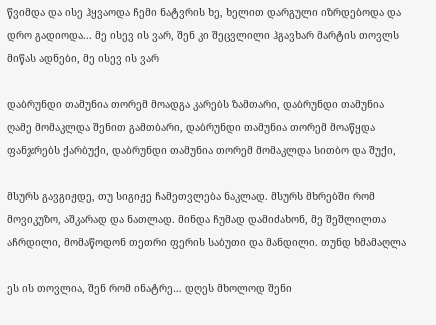წვიმდა და ისე ჰყვაოდა ჩემი ნატვრის ხე, ხელით დარგული იზრდებოდა და დრო გადიოდა... მე ისევ ის ვარ, შენ კი შეცვლილი ჰგავხარ მარტის თოვლს მიწას ადნები, მე ისევ ის ვარ

დაბრუნდი თამუნია თორემ მოადგა კარებს ზამთარი, დაბრუნდი თამუნია ღამე მომაკლდა შენით გამთბარი, დაბრუნდი თამუნია თორემ მოაწყდა ფანჯრებს ქარბუქი, დაბრუნდი თამუნია თორემ მომაკლდა სითბო და შუქი,

მსურს გავგიჟდე, თუ სიგიჟე ჩამეთვლება ნაკლად. მსურს მხრებში რომ მოვიკუზო, აშკარად და ნათლად. მინდა ჩუმად დამიძახონ, მე შეშლილთა აჩრდილი, მომაწოდონ თეთრი ფერის საბუთი და მანდილი. თუნდ ხმამაღლა

ეს ის თოვლია, შენ რომ ინატრე… დღეს მხოლოდ შენი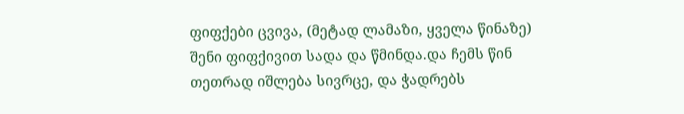ფიფქები ცვივა, (მეტად ლამაზი, ყველა წინაზე) შენი ფიფქივით სადა და წმინდა.და ჩემს წინ თეთრად იშლება სივრცე, და ჭადრებს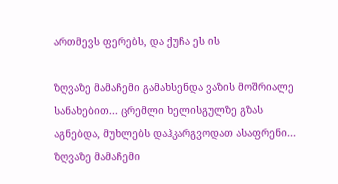ართმევს ფერებს, და ქუჩა ეს ის

ზღვაზე მამაჩემი გამახსენდა ვაზის მოშრიალე სანახებით... ცრემლი ხელისგულზე გზას აგნებდა, მუხლებს დაჰკარგვოდათ ასაფრენი... ზღვაზე მამაჩემი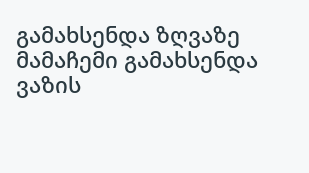გამახსენდა ზღვაზე მამაჩემი გამახსენდა ვაზის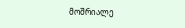მოშრიალე